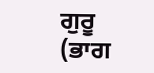ਗੁਰੂ
(ਭਾਗ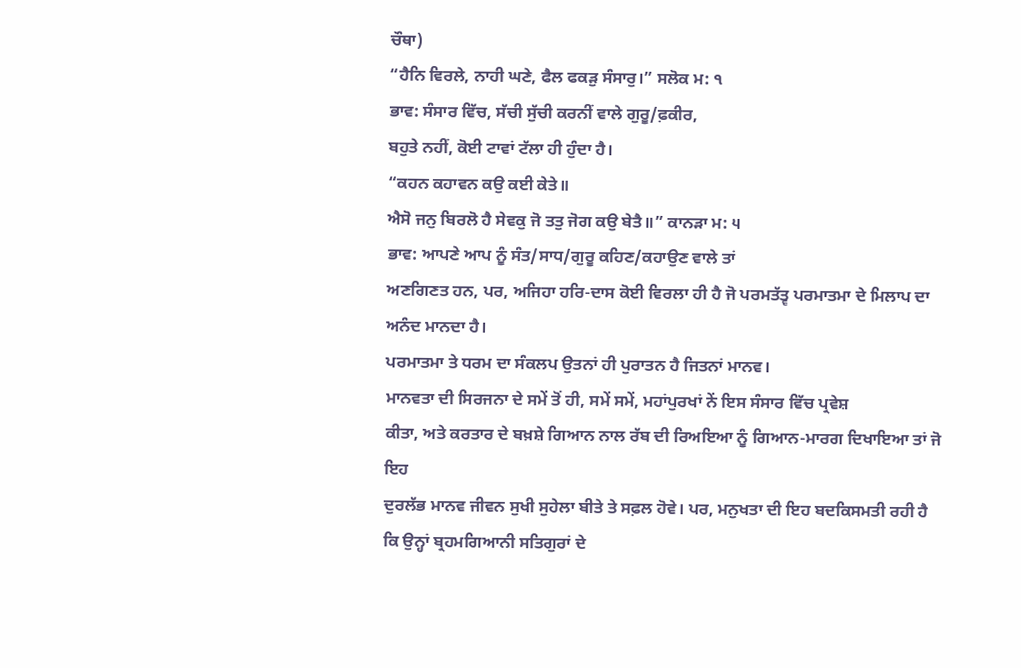ਚੌਥਾ)
“ਹੈਨਿ ਵਿਰਲੇ, ਨਾਹੀ ਘਣੇ, ਫੈਲ ਫਕੜੁ ਸੰਸਾਰੁ।” ਸਲੋਕ ਮ: ੧
ਭਾਵ: ਸੰਸਾਰ ਵਿੱਚ, ਸੱਚੀ ਸੁੱਚੀ ਕਰਨੀਂ ਵਾਲੇ ਗੁਰੂ/ਫ਼ਕੀਰ,
ਬਹੁਤੇ ਨਹੀਂ, ਕੋਈ ਟਾਵਾਂ ਟੱਲਾ ਹੀ ਹੁੰਦਾ ਹੈ।
“ਕਹਨ ਕਹਾਵਨ ਕਉ ਕਈ ਕੇਤੇ॥
ਐਸੋ ਜਨੁ ਬਿਰਲੋ ਹੈ ਸੇਵਕੁ ਜੋ ਤਤੁ ਜੋਗ ਕਉ ਬੇਤੈ॥” ਕਾਨੜਾ ਮ: ੫
ਭਾਵ: ਆਪਣੇ ਆਪ ਨੂੰ ਸੰਤ/ਸਾਧ/ਗੁਰੂ ਕਹਿਣ/ਕਹਾਉਣ ਵਾਲੇ ਤਾਂ
ਅਣਗਿਣਤ ਹਨ, ਪਰ, ਅਜਿਹਾ ਹਰਿ-ਦਾਸ ਕੋਈ ਵਿਰਲਾ ਹੀ ਹੈ ਜੋ ਪਰਮਤੱਤ੍ਵ ਪਰਮਾਤਮਾ ਦੇ ਮਿਲਾਪ ਦਾ
ਅਨੰਦ ਮਾਨਦਾ ਹੈ।
ਪਰਮਾਤਮਾ ਤੇ ਧਰਮ ਦਾ ਸੰਕਲਪ ਉਤਨਾਂ ਹੀ ਪੁਰਾਤਨ ਹੈ ਜਿਤਨਾਂ ਮਾਨਵ।
ਮਾਨਵਤਾ ਦੀ ਸਿਰਜਨਾ ਦੇ ਸਮੇਂ ਤੋਂ ਹੀ, ਸਮੇਂ ਸਮੇਂ, ਮਹਾਂਪੁਰਖਾਂ ਨੇਂ ਇਸ ਸੰਸਾਰ ਵਿੱਚ ਪ੍ਰਵੇਸ਼
ਕੀਤਾ, ਅਤੇ ਕਰਤਾਰ ਦੇ ਬਖ਼ਸ਼ੇ ਗਿਆਨ ਨਾਲ ਰੱਬ ਦੀ ਰਿਅਇਆ ਨੂੰ ਗਿਆਨ-ਮਾਰਗ ਦਿਖਾਇਆ ਤਾਂ ਜੋ ਇਹ
ਦੁਰਲੱਭ ਮਾਨਵ ਜੀਵਨ ਸੁਖੀ ਸੁਹੇਲਾ ਬੀਤੇ ਤੇ ਸਫ਼ਲ ਹੋਵੇ। ਪਰ, ਮਨੁਖਤਾ ਦੀ ਇਹ ਬਦਕਿਸਮਤੀ ਰਹੀ ਹੈ
ਕਿ ਉਨ੍ਹਾਂ ਬ੍ਰਹਮਗਿਆਨੀ ਸਤਿਗੁਰਾਂ ਦੇ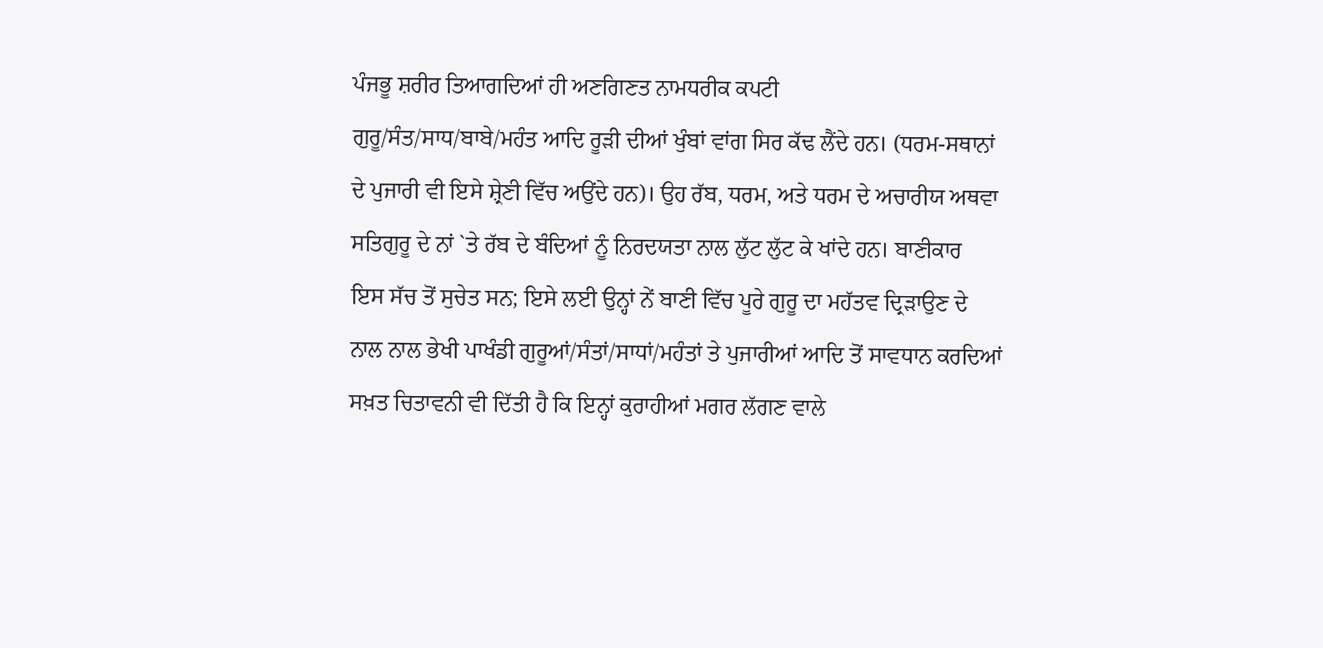ਪੰਜਭੂ ਸ਼ਰੀਰ ਤਿਆਗਦਿਆਂ ਹੀ ਅਣਗਿਣਤ ਨਾਮਧਰੀਕ ਕਪਟੀ
ਗੁਰੂ/ਸੰਤ/ਸਾਧ/ਬਾਬੇ/ਮਹੰਤ ਆਦਿ ਰੂੜੀ ਦੀਆਂ ਖੁੰਬਾਂ ਵਾਂਗ ਸਿਰ ਕੱਢ ਲੈਂਦੇ ਹਨ। (ਧਰਮ-ਸਥਾਨਾਂ
ਦੇ ਪੁਜਾਰੀ ਵੀ ਇਸੇ ਸ਼੍ਰੇਣੀ ਵਿੱਚ ਅਉਂਦੇ ਹਨ)। ਉਹ ਰੱਬ, ਧਰਮ, ਅਤੇ ਧਰਮ ਦੇ ਅਚਾਰੀਯ ਅਥਵਾ
ਸਤਿਗੁਰੂ ਦੇ ਨਾਂ `ਤੇ ਰੱਬ ਦੇ ਬੰਦਿਆਂ ਨੂੰ ਨਿਰਦਯਤਾ ਨਾਲ ਲੁੱਟ ਲੁੱਟ ਕੇ ਖਾਂਦੇ ਹਨ। ਬਾਣੀਕਾਰ
ਇਸ ਸੱਚ ਤੋਂ ਸੁਚੇਤ ਸਨ; ਇਸੇ ਲਈ ਉਨ੍ਹਾਂ ਨੇਂ ਬਾਣੀ ਵਿੱਚ ਪੂਰੇ ਗੁਰੂ ਦਾ ਮਹੱਤਵ ਦ੍ਰਿੜਾਉਣ ਦੇ
ਨਾਲ ਨਾਲ ਭੇਖੀ ਪਾਖੰਡੀ ਗੁਰੂਆਂ/ਸੰਤਾਂ/ਸਾਧਾਂ/ਮਹੰਤਾਂ ਤੇ ਪੁਜਾਰੀਆਂ ਆਦਿ ਤੋਂ ਸਾਵਧਾਨ ਕਰਦਿਆਂ
ਸਖ਼ਤ ਚਿਤਾਵਨੀ ਵੀ ਦਿੱਤੀ ਹੈ ਕਿ ਇਨ੍ਹਾਂ ਕੁਰਾਹੀਆਂ ਮਗਰ ਲੱਗਣ ਵਾਲੇ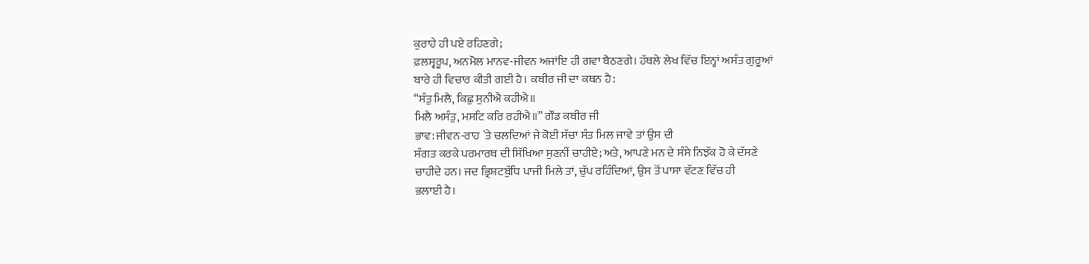ਕੁਰਾਹੇ ਹੀ ਪਏ ਰਹਿਣਗੇ;
ਫ਼ਲਸ੍ਵਰੂਪ, ਅਨਮੋਲ ਮਾਨਵ-ਜੀਵਨ ਅਜਾਂਇ ਹੀ ਗਵਾ ਬੈਠਣਗੇ। ਹੱਥਲੇ ਲੇਖ ਵਿੱਚ ਇਨ੍ਹਾਂ ਅਸੰਤ ਗੁਰੂਆਂ
ਬਾਰੇ ਹੀ ਵਿਚਾਰ ਕੀਤੀ ਗਈ ਹੈ। ਕਬੀਰ ਜੀ ਦਾ ਕਥਨ ਹੈ:
“ਸੰਤੁ ਮਿਲੈ, ਕਿਛੁ ਸੁਨੀਐ ਕਹੀਐ॥
ਮਿਲੈ ਅਸੰਤੁ, ਮਸਟਿ ਕਰਿ ਰਹੀਐ॥” ਗੌਂਡ ਕਬੀਰ ਜੀ
ਭਾਵ: ਜੀਵਨ-ਰਾਹ `ਤੇ ਚਲਦਿਆਂ ਜੇ ਕੋਈ ਸੱਚਾ ਸੰਤ ਮਿਲ ਜਾਵੇ ਤਾਂ ਉਸ ਦੀ
ਸੰਗਤ ਕਰਕੇ ਪਰਮਾਰਥ ਦੀ ਸਿੱਖਿਆ ਸੁਣਨੀਂ ਚਾਹੀਏ; ਅਤੇ, ਆਪਣੇ ਮਨ ਦੇ ਸੰਸੇ ਨਿਝੱਕ ਹੋ ਕੇ ਦੱਸਣੇ
ਚਾਹੀਦੇ ਹਨ। ਜਦ ਭ੍ਰਿਸ਼ਟਬੁੱਧਿ ਪਾਜੀ ਮਿਲੇ ਤਾਂ, ਚੁੱਪ ਰਹਿੰਦਿਆਂ, ਉਸ ਤੋਂ ਪਾਸਾ ਵੱਟਣ ਵਿੱਚ ਹੀ
ਭਲਾਈ ਹੈ।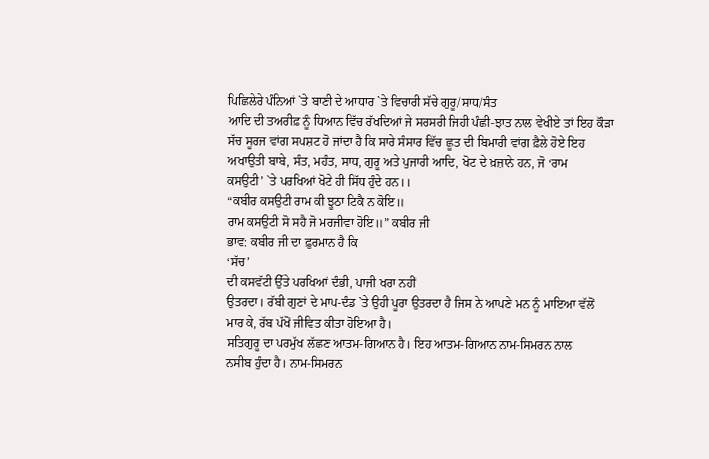ਪਿਛਿਲੇਰੇ ਪੰਨਿਆਂ `ਤੇ ਬਾਣੀ ਦੇ ਆਧਾਰ `ਤੇ ਵਿਚਾਰੀ ਸੱਚੇ ਗੁਰੂ/ਸਾਧ/ਸੰਤ
ਆਦਿ ਦੀ ਤਅਰੀਫ਼ ਨੂੰ ਧਿਆਨ ਵਿੱਚ ਰੱਖਦਿਆਂ ਜੇ ਸਰਸਰੀ ਜਿਹੀ ਪੰਛੀ-ਝਾਤ ਨਾਲ ਵੇਖੀਏ ਤਾਂ ਇਹ ਕੌੜਾ
ਸੱਚ ਸੂਰਜ ਵਾਂਗ ਸਪਸ਼ਟ ਹੋ ਜਾਂਦਾ ਹੈ ਕਿ ਸਾਰੇ ਸੰਸਾਰ ਵਿੱਚ ਛੂਤ ਦੀ ਬਿਮਾਰੀ ਵਾਂਗ ਫ਼ੈਲੇ ਹੋਏ ਇਹ
ਅਖਾਉਤੀ ਬਾਬੇ, ਸੰਤ, ਮਹੰਤ, ਸਾਧ, ਗੁਰੂ ਅਤੇ ਪੁਜਾਰੀ ਆਦਿ, ਖੋਟ ਦੇ ਖ਼ਜ਼ਾਨੇ ਹਨ, ਜੋ ‘ਰਾਮ
ਕਸਉਟੀ’ `ਤੇ ਪਰਖਿਆਂ ਖੋਟੇ ਹੀ ਸਿੱਧ ਹੁੰਦੇ ਹਨ।।
“ਕਬੀਰ ਕਸਉਟੀ ਰਾਮ ਕੀ ਝੂਠਾ ਟਿਕੈ ਨ ਕੋਇ॥
ਰਾਮ ਕਸਉਟੀ ਸੋ ਸਹੈ ਜੋ ਮਰਜੀਵਾ ਹੋਇ॥” ਕਬੀਰ ਜੀ
ਭਾਵ: ਕਬੀਰ ਜੀ ਦਾ ਫ਼ੁਰਮਾਨ ਹੈ ਕਿ
‘ਸੱਚ’
ਦੀ ਕਸਵੱਟੀ ਉੱਤੇ ਪਰਖਿਆਂ ਦੰਭੀ, ਪਾਜੀ ਖਰਾ ਨਹੀਂ
ਉਤਰਦਾ। ਰੱਬੀ ਗੁਣਾਂ ਦੇ ਮਾਪ-ਦੰਡ `ਤੇ ਉਹੀ ਪੂਰਾ ਉਤਰਦਾ ਹੈ ਜਿਸ ਨੇ ਆਪਣੇ ਮਨ ਨੂੰ ਮਾਇਆ ਵੱਲੋਂ
ਮਾਰ ਕੇ, ਰੱਬ ਪੱਖੋਂ ਜੀਵਿਤ ਕੀਤਾ ਹੋਇਆ ਹੈ।
ਸਤਿਗੁਰੂ ਦਾ ਪਰਮੁੱਖ ਲੱਛਣ ਆਤਮ-ਗਿਆਨ ਹੈ। ਇਹ ਆਤਮ-ਗਿਆਨ ਨਾਮ-ਸਿਮਰਨ ਨਾਲ
ਨਸੀਬ ਹੁੰਦਾ ਹੈ। ਨਾਮ-ਸਿਮਰਨ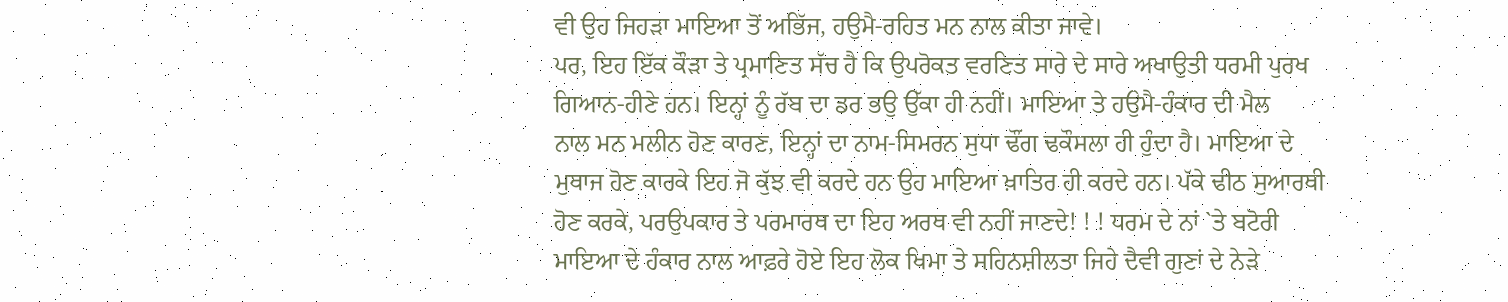ਵੀ ਉਹ ਜਿਹੜਾ ਮਾਇਆ ਤੋਂ ਅਭਿੱਜ, ਹਉਮੈ-ਰਹਿਤ ਮਨ ਨਾਲ ਕੀਤਾ ਜਾਵੇ।
ਪਰ, ਇਹ ਇੱਕ ਕੌੜਾ ਤੇ ਪ੍ਰਮਾਣਿਤ ਸੱਚ ਹੈ ਕਿ ਉਪਰੋਕਤ ਵਰਣਿਤ ਸਾਰੇ ਦੇ ਸਾਰੇ ਅਖਾਉਤੀ ਧਰਮੀ ਪੁਰਖ
ਗਿਆਨ-ਹੀਣੇ ਹਨ। ਇਨ੍ਹਾਂ ਨੂੰ ਰੱਬ ਦਾ ਡਰ ਭਉ ਉੱਕਾ ਹੀ ਨਹੀਂ। ਮਾਇਆ ਤੇ ਹਉਮੈ-ਹੰਕਾਰ ਦੀ ਮੈਲ
ਨਾਲ ਮਨ ਮਲੀਨ ਹੋਣ ਕਾਰਣ, ਇਨ੍ਹਾਂ ਦਾ ਨਾਮ-ਸਿਮਰਨ ਸੁਧਾ ਢੌਂਗ ਢਕੌਸਲਾ ਹੀ ਹੁੰਦਾ ਹੈ। ਮਾਇਆ ਦੇ
ਮੁਥਾਜ ਹੋਣ ਕਾਰਕੇ ਇਹ ਜੋ ਕੁੱਝ ਵੀ ਕਰਦੇ ਹਨ ਉਹ ਮਾਇਆ ਖ਼ਾਤਿਰ ਹੀ ਕਰਦੇ ਹਨ। ਪੱਕੇ ਢੀਠ ਸੁਆਰਥੀ
ਹੋਣ ਕਰਕੇ, ਪਰਉਪਕਾਰ ਤੇ ਪਰਮਾਰਥ ਦਾ ਇਹ ਅਰਥ ਵੀ ਨਹੀਂ ਜਾਣਦੇ! ! ! ਧਰਮ ਦੇ ਨਾਂ `ਤੇ ਬਟੋਰੀ
ਮਾਇਆ ਦੇ ਹੰਕਾਰ ਨਾਲ ਆਫ਼ਰੇ ਹੋਏ ਇਹ ਲੋਕ ਖਿਮਾ ਤੇ ਸਹਿਨਸ਼ੀਲਤਾ ਜਿਹੇ ਦੈਵੀ ਗੁਣਾਂ ਦੇ ਨੇੜੇ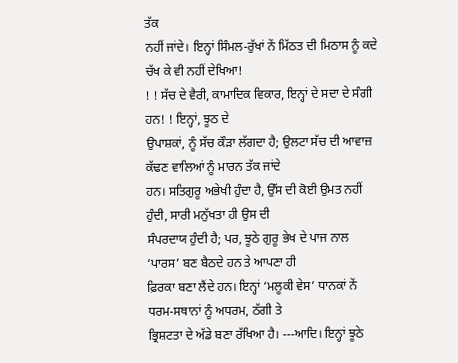ਤੱਕ
ਨਹੀਂ ਜਾਂਦੇ। ਇਨ੍ਹਾਂ ਸਿੰਮਲ-ਰੁੱਖਾਂ ਨੇਂ ਮਿੱਠਤ ਦੀ ਮਿਠਾਸ ਨੂੰ ਕਦੇ ਚੱਖ ਕੇ ਵੀ ਨਹੀਂ ਦੇਖਿਆ!
! ! ਸੱਚ ਦੇ ਵੈਰੀ, ਕਾਮਾਦਿਕ ਵਿਕਾਰ, ਇਨ੍ਹਾਂ ਦੇ ਸਦਾ ਦੇ ਸੰਗੀ ਹਨ! ! ਇਨ੍ਹਾਂ, ਝੂਠ ਦੇ
ਉਪਾਸ਼ਕਾਂ, ਨੂੰ ਸੱਚ ਕੌੜਾ ਲੱਗਦਾ ਹੈ; ਉਲਟਾ ਸੱਚ ਦੀ ਆਵਾਜ਼ ਕੱਢਣ ਵਾਲਿਆਂ ਨੂੰ ਮਾਰਨ ਤੱਕ ਜਾਂਦੇ
ਹਨ। ਸਤਿਗੁਰੂ ਅਭੇਖੀ ਹੁੰਦਾ ਹੈ, ਉੱਸ ਦੀ ਕੋਈ ਉਮਤ ਨਹੀਂ ਹੁੰਦੀ, ਸਾਰੀ ਮਨੁੱਖਤਾ ਹੀ ਉਸ ਦੀ
ਸੰਪਰਦਾਯ ਹੁੰਦੀ ਹੈ; ਪਰ, ਝੂਠੇ ਗੁਰੂ ਭੇਖ ਦੇ ਪਾਜ ਨਾਲ ‘ਪਾਰਸ’ ਬਣ ਬੈਠਦੇ ਹਨ ਤੇ ਆਪਣਾ ਹੀ
ਫ਼ਿਰਕਾ ਬਣਾ ਲੈਂਦੇ ਹਨ। ਇਨ੍ਹਾਂ ‘ਮਲੂਕੀ ਵੇਸ’ ਧਾਨਕਾਂ ਨੇਂ ਧਰਮ-ਸਥਾਨਾਂ ਨੂੰ ਅਧਰਮ, ਠੱਗੀ ਤੇ
ਭ੍ਰਿਸ਼ਟਤਾ ਦੇ ਅੱਡੇ ਬਣਾ ਰੱਖਿਆ ਹੈ। ---ਆਦਿ। ਇਨ੍ਹਾਂ ਝੂਠੇ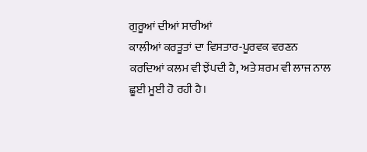ਗੁਰੂਆਂ ਦੀਆਂ ਸਾਰੀਆਂ
ਕਾਲੀਆਂ ਕਰਤੂਤਾਂ ਦਾ ਵਿਸਤਾਰ-ਪੂਰਵਕ ਵਰਣਨ ਕਰਦਿਆਂ ਕਲਮ ਵੀ ਝੇਂਪਦੀ ਹੈ, ਅਤੇ ਸ਼ਰਮ ਵੀ ਲਾਜ ਨਾਲ
ਛੂਈ ਮੂਈ ਹੋ ਰਹੀ ਹੈ।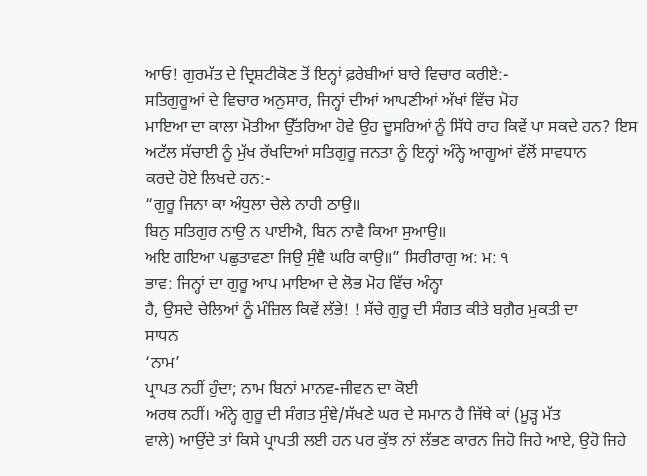ਆਓ! ਗੁਰਮੱਤ ਦੇ ਦ੍ਰਿਸ਼ਟੀਕੋਣ ਤੋਂ ਇਨ੍ਹਾਂ ਫ਼ਰੇਬੀਆਂ ਬਾਰੇ ਵਿਚਾਰ ਕਰੀਏ:-
ਸਤਿਗੁਰੂਆਂ ਦੇ ਵਿਚਾਰ ਅਨੁਸਾਰ, ਜਿਨ੍ਹਾਂ ਦੀਆਂ ਆਪਣੀਆਂ ਅੱਖਾਂ ਵਿੱਚ ਮੋਹ
ਮਾਇਆ ਦਾ ਕਾਲਾ ਮੋਤੀਆ ਉੱਤਰਿਆ ਹੋਵੇ ਉਹ ਦੂਸਰਿਆਂ ਨੂੰ ਸਿੱਧੇ ਰਾਹ ਕਿਵੇਂ ਪਾ ਸਕਦੇ ਹਨ? ਇਸ
ਅਟੱਲ ਸੱਚਾਈ ਨੂੰ ਮੁੱਖ ਰੱਖਦਿਆਂ ਸਤਿਗੁਰੂ ਜਨਤਾ ਨੂੰ ਇਨ੍ਹਾਂ ਅੰਨ੍ਹੇ ਆਗੂਆਂ ਵੱਲੋਂ ਸਾਵਧਾਨ
ਕਰਦੇ ਹੋਏ ਲਿਖਦੇ ਹਨ:-
“ਗੁਰੂ ਜਿਨਾ ਕਾ ਅੰਧੁਲਾ ਚੇਲੇ ਨਾਹੀ ਠਾਉ॥
ਬਿਨੁ ਸਤਿਗੁਰ ਨਾਉ ਨ ਪਾਈਐ, ਬਿਨ ਨਾਵੈ ਕਿਆ ਸੁਆਉ॥
ਅਇ ਗਇਆ ਪਛੁਤਾਵਣਾ ਜਿਉ ਸੁੰਞੈ ਘਰਿ ਕਾਉ॥” ਸਿਰੀਰਾਗੁ ਅ: ਮ: ੧
ਭਾਵ: ਜਿਨ੍ਹਾਂ ਦਾ ਗੁਰੂ ਆਪ ਮਾਇਆ ਦੇ ਲੋਭ ਮੋਹ ਵਿੱਚ ਅੰਨ੍ਹਾ
ਹੈ, ਉਸਦੇ ਚੇਲਿਆਂ ਨੂੰ ਮੰਜ਼ਿਲ ਕਿਵੇਂ ਲੱਭੇ! ! ਸੱਚੇ ਗੁਰੂ ਦੀ ਸੰਗਤ ਕੀਤੇ ਬਗ਼ੈਰ ਮੁਕਤੀ ਦਾ
ਸਾਧਨ
‘ਨਾਮ’
ਪ੍ਰਾਪਤ ਨਹੀਂ ਹੁੰਦਾ; ਨਾਮ ਬਿਨਾਂ ਮਾਨਵ-ਜੀਵਨ ਦਾ ਕੋਈ
ਅਰਥ ਨਹੀਂ। ਅੰਨ੍ਹੇ ਗੁਰੂ ਦੀ ਸੰਗਤ ਸੁੰਞੇ/ਸੱਖਣੇ ਘਰ ਦੇ ਸਮਾਨ ਹੈ ਜਿੱਥੇ ਕਾਂ (ਮੂੜ੍ਹ ਮੱਤ
ਵਾਲੇ) ਆਉਂਦੇ ਤਾਂ ਕਿਸੇ ਪ੍ਰਾਪਤੀ ਲਈ ਹਨ ਪਰ ਕੁੱਝ ਨਾਂ ਲੱਭਣ ਕਾਰਨ ਜਿਹੋ ਜਿਹੇ ਆਏ, ਉਹੋ ਜਿਹੇ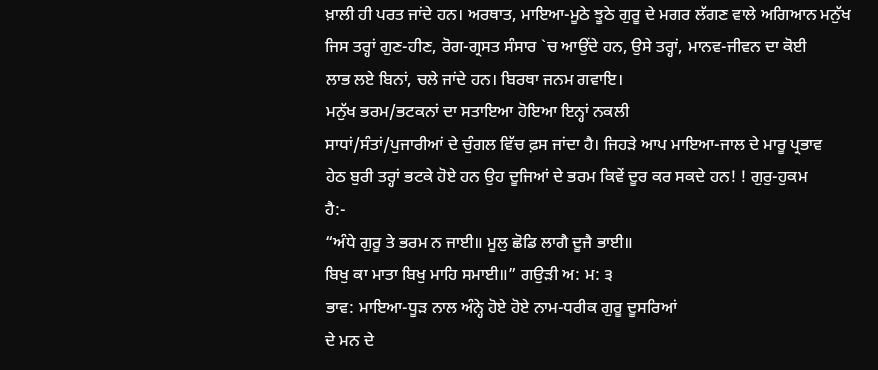ਖ਼ਾਲੀ ਹੀ ਪਰਤ ਜਾਂਦੇ ਹਨ। ਅਰਥਾਤ, ਮਾਇਆ-ਮੂਠੇ ਝੂਠੇ ਗੁਰੂ ਦੇ ਮਗਰ ਲੱਗਣ ਵਾਲੇ ਅਗਿਆਨ ਮਨੁੱਖ
ਜਿਸ ਤਰ੍ਹਾਂ ਗੁਣ-ਹੀਣ, ਰੋਗ-ਗ੍ਰਸਤ ਸੰਸਾਰ `ਚ ਆਉਂਦੇ ਹਨ, ਉਸੇ ਤਰ੍ਹਾਂ, ਮਾਨਵ-ਜੀਵਨ ਦਾ ਕੋਈ
ਲਾਭ ਲਏ ਬਿਨਾਂ, ਚਲੇ ਜਾਂਦੇ ਹਨ। ਬਿਰਥਾ ਜਨਮ ਗਵਾਇ।
ਮਨੁੱਖ ਭਰਮ/ਭਟਕਨਾਂ ਦਾ ਸਤਾਇਆ ਹੋਇਆ ਇਨ੍ਹਾਂ ਨਕਲੀ
ਸਾਧਾਂ/ਸੰਤਾਂ/ਪੁਜਾਰੀਆਂ ਦੇ ਚੁੰਗਲ ਵਿੱਚ ਫ਼ਸ ਜਾਂਦਾ ਹੈ। ਜਿਹੜੇ ਆਪ ਮਾਇਆ-ਜਾਲ ਦੇ ਮਾਰੂ ਪ੍ਰਭਾਵ
ਹੇਠ ਬੁਰੀ ਤਰ੍ਹਾਂ ਭਟਕੇ ਹੋਏ ਹਨ ਉਹ ਦੂਜਿਆਂ ਦੇ ਭਰਮ ਕਿਵੇਂ ਦੂਰ ਕਰ ਸਕਦੇ ਹਨ! ! ਗੁਰੁ-ਹੁਕਮ
ਹੈ:-
“ਅੰਧੇ ਗੁਰੂ ਤੇ ਭਰਮ ਨ ਜਾਈ॥ ਮੂਲੁ ਛੋਡਿ ਲਾਗੈ ਦੂਜੈ ਭਾਈ॥
ਬਿਖੁ ਕਾ ਮਾਤਾ ਬਿਖੁ ਮਾਹਿ ਸਮਾਈ॥” ਗਉੜੀ ਅ: ਮ: ੩
ਭਾਵ: ਮਾਇਆ-ਧੂੜ ਨਾਲ ਅੰਨ੍ਹੇ ਹੋਏ ਹੋਏ ਨਾਮ-ਧਰੀਕ ਗੁਰੂ ਦੂਸਰਿਆਂ
ਦੇ ਮਨ ਦੇ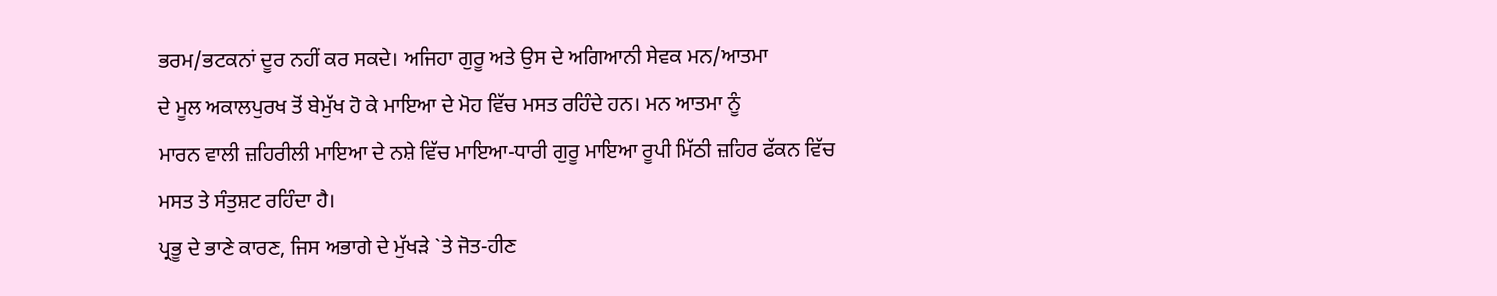ਭਰਮ/ਭਟਕਨਾਂ ਦੂਰ ਨਹੀਂ ਕਰ ਸਕਦੇ। ਅਜਿਹਾ ਗੁਰੂ ਅਤੇ ਉਸ ਦੇ ਅਗਿਆਨੀ ਸੇਵਕ ਮਨ/ਆਤਮਾ
ਦੇ ਮੂਲ ਅਕਾਲਪੁਰਖ ਤੋਂ ਬੇਮੁੱਖ ਹੋ ਕੇ ਮਾਇਆ ਦੇ ਮੋਹ ਵਿੱਚ ਮਸਤ ਰਹਿੰਦੇ ਹਨ। ਮਨ ਆਤਮਾ ਨੂੰ
ਮਾਰਨ ਵਾਲੀ ਜ਼ਹਿਰੀਲੀ ਮਾਇਆ ਦੇ ਨਸ਼ੇ ਵਿੱਚ ਮਾਇਆ-ਧਾਰੀ ਗੁਰੂ ਮਾਇਆ ਰੂਪੀ ਮਿੱਠੀ ਜ਼ਹਿਰ ਫੱਕਨ ਵਿੱਚ
ਮਸਤ ਤੇ ਸੰਤੁਸ਼ਟ ਰਹਿੰਦਾ ਹੈ।
ਪ੍ਰਭੂ ਦੇ ਭਾਣੇ ਕਾਰਣ, ਜਿਸ ਅਭਾਗੇ ਦੇ ਮੁੱਖੜੇ `ਤੇ ਜੋਤ-ਹੀਣ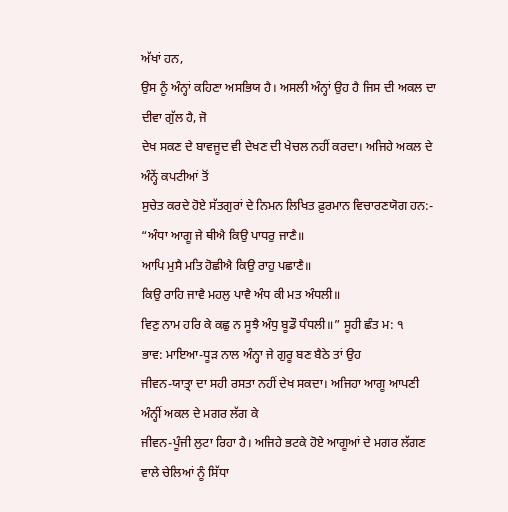ਅੱਖਾਂ ਹਨ,
ਉਸ ਨੂੰ ਅੰਨ੍ਹਾਂ ਕਹਿਣਾ ਅਸਭਿਯ ਹੈ। ਅਸਲੀ ਅੰਨ੍ਹਾਂ ਉਹ ਹੈ ਜਿਸ ਦੀ ਅਕਲ ਦਾ ਦੀਵਾ ਗੁੱਲ ਹੈ, ਜੋ
ਦੇਖ ਸਕਣ ਦੇ ਬਾਵਜੂਦ ਵੀ ਦੇਖਣ ਦੀ ਖੇਚਲ ਨਹੀਂ ਕਰਦਾ। ਅਜਿਹੇ ਅਕਲ ਦੇ ਅੰਨ੍ਹੇਂ ਕਪਟੀਆਂ ਤੋਂ
ਸੁਚੇਤ ਕਰਦੇ ਹੋਏ ਸੱਤਗੁਰਾਂ ਦੇ ਨਿਮਨ ਲਿਖਿਤ ਫ਼ੁਰਮਾਨ ਵਿਚਾਰਣਯੋਗ ਹਨ:-
“ਅੰਧਾ ਆਗੂ ਜੇ ਥੀਐ ਕਿਉ ਪਾਧਰੁ ਜਾਣੈ॥
ਆਪਿ ਮੁਸੈ ਮਤਿ ਹੋਛੀਐ ਕਿਉ ਰਾਹੁ ਪਛਾਣੈ॥
ਕਿਉ ਰਾਹਿ ਜਾਵੈ ਮਹਲੁ ਪਾਵੈ ਅੰਧ ਕੀ ਮਤ ਅੰਧਲੀ॥
ਵਿਣੁ ਨਾਮ ਹਰਿ ਕੇ ਕਛੁ ਨ ਸੂਝੈ ਅੰਧੁ ਬੂਡੌ ਧੰਧਲੀ॥” ਸੂਹੀ ਛੰਤ ਮ: ੧
ਭਾਵ: ਮਾਇਆ-ਧੂੜ ਨਾਲ ਅੰਨ੍ਹਾ ਜੇ ਗੁਰੂ ਬਣ ਬੈਠੇ ਤਾਂ ਉਹ
ਜੀਵਨ-ਯਾਤ੍ਰਾ ਦਾ ਸਹੀ ਰਸਤਾ ਨਹੀਂ ਦੇਖ ਸਕਦਾ। ਅਜਿਹਾ ਆਗੂ ਆਪਣੀ ਅੰਨ੍ਹੀਂ ਅਕਲ ਦੇ ਮਗਰ ਲੱਗ ਕੇ
ਜੀਵਨ-ਪੂੰਜੀ ਲੁਟਾ ਰਿਹਾ ਹੈ। ਅਜਿਹੇ ਭਟਕੇ ਹੋਏ ਆਗੂਆਂ ਦੇ ਮਗਰ ਲੱਗਣ ਵਾਲੇ ਚੇਲਿਆਂ ਨੂੰ ਸਿੱਧਾ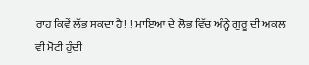ਰਾਹ ਕਿਵੇਂ ਲੱਭ ਸਕਦਾ ਹੈ! ! ਮਾਇਆ ਦੇ ਲੋਭ ਵਿੱਚ ਅੰਨ੍ਹੇ ਗੁਰੂ ਦੀ ਅਕਲ ਵੀ ਮੋਟੀ ਹੁੰਦੀ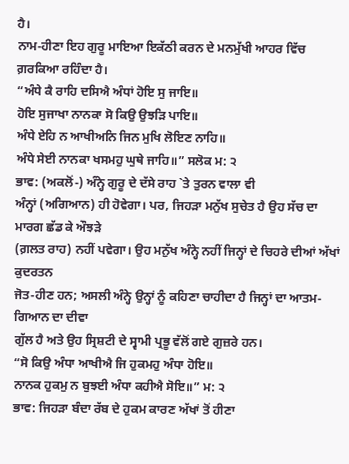ਹੈ।
ਨਾਮ-ਹੀਣਾ ਇਹ ਗੁਰੂ ਮਾਇਆ ਇਕੱਠੀ ਕਰਨ ਦੇ ਮਨਮੁੱਖੀ ਆਹਰ ਵਿੱਚ ਗ਼ਰਕਿਆ ਰਹਿੰਦਾ ਹੈ।
“ਅੰਧੇ ਕੈ ਰਾਹਿ ਦਸਿਐ ਅੰਧਾਂ ਹੋਇ ਸੁ ਜਾਇ॥
ਹੋਇ ਸੁਜਾਖਾ ਨਾਨਕਾ ਸੋ ਕਿਉ ਉਝੜਿ ਪਾਇ॥
ਅੰਧੇ ਏਹਿ ਨ ਆਖੀਅਨਿ ਜਿਨ ਮੁਖਿ ਲੋਇਣ ਨਾਹਿ॥
ਅੰਧੇ ਸੇਈ ਨਾਨਕਾ ਖਸਮਹੁ ਘੁਥੇ ਜਾਹਿ॥” ਸਲੋਕ ਮ: ੨
ਭਾਵ: (ਅਕਲੋਂ-) ਅੰਨ੍ਹੇ ਗੁਰੂ ਦੇ ਦੱਸੇ ਰਾਹ `ਤੇ ਤੁਰਨ ਵਾਲਾ ਵੀ
ਅੰਨ੍ਹਾਂ (ਅਗਿਆਨ) ਹੀ ਹੋਵੇਗਾ। ਪਰ, ਜਿਹੜਾ ਮਨੁੱਖ ਸੁਚੇਤ ਹੈ ਉਹ ਸੱਚ ਦਾ ਮਾਰਗ ਛੱਡ ਕੇ ਔਝੜੇ
(ਗ਼ਲਤ ਰਾਹ) ਨਹੀਂ ਪਵੇਗਾ। ਉਹ ਮਨੁੱਖ ਅੰਨ੍ਹੇ ਨਹੀਂ ਜਿਨ੍ਹਾਂ ਦੇ ਚਿਹਰੇ ਦੀਆਂ ਅੱਖਾਂ ਕੁਦਰਤਨ
ਜੋਤ-ਹੀਣ ਹਨ; ਅਸਲੀ ਅੰਨ੍ਹੇ ਉਨ੍ਹਾਂ ਨੂੰ ਕਹਿਣਾ ਚਾਹੀਦਾ ਹੈ ਜਿਨ੍ਹਾਂ ਦਾ ਆਤਮ-ਗਿਆਨ ਦਾ ਦੀਵਾ
ਗੁੱਲ ਹੈ ਅਤੇ ਉਹ ਸ੍ਰਿਸ਼ਟੀ ਦੇ ਸ੍ਵਾਮੀ ਪ੍ਰਭੂ ਵੱਲੋਂ ਗਏ ਗੁਜ਼ਰੇ ਹਨ।
“ਸੋ ਕਿਉ ਅੰਧਾ ਆਖੀਐ ਜਿ ਹੁਕਮਹੁ ਅੰਧਾ ਹੋਇ॥
ਨਾਨਕ ਹੁਕਮੁ ਨ ਬੁਝਈ ਅੰਧਾ ਕਹੀਐ ਸੋਇ॥” ਮ: ੨
ਭਾਵ: ਜਿਹੜਾ ਬੰਦਾ ਰੱਬ ਦੇ ਹੁਕਮ ਕਾਰਣ ਅੱਖਾਂ ਤੋਂ ਹੀਣਾ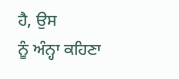ਹੈ, ਉਸ
ਨੂੰ ਅੰਨ੍ਹਾ ਕਹਿਣਾ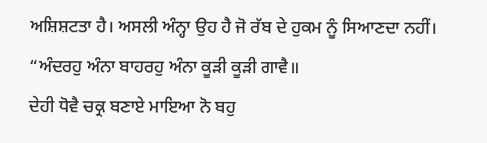ਅਸ਼ਿਸ਼ਟਤਾ ਹੈ। ਅਸਲੀ ਅੰਨ੍ਹਾ ਉਹ ਹੈ ਜੋ ਰੱਬ ਦੇ ਹੁਕਮ ਨੂੰ ਸਿਆਣਦਾ ਨਹੀਂ।
“ਅੰਦਰਹੁ ਅੰਨਾ ਬਾਹਰਹੁ ਅੰਨਾ ਕੂੜੀ ਕੂੜੀ ਗਾਵੈ॥
ਦੇਹੀ ਧੋਵੈ ਚਕ੍ਰ ਬਣਾਏ ਮਾਇਆ ਨੋ ਬਹੁ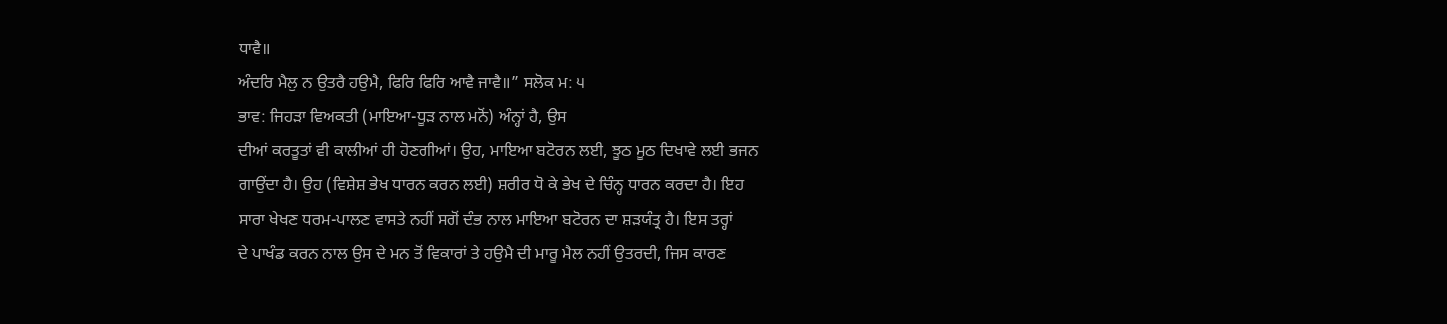ਧਾਵੈ॥
ਅੰਦਰਿ ਮੈਲੁ ਨ ਉਤਰੈ ਹਉਮੈ, ਫਿਰਿ ਫਿਰਿ ਆਵੈ ਜਾਵੈ॥” ਸਲੋਕ ਮ: ੫
ਭਾਵ: ਜਿਹੜਾ ਵਿਅਕਤੀ (ਮਾਇਆ-ਧੂੜ ਨਾਲ ਮਨੋਂ) ਅੰਨ੍ਹਾਂ ਹੈ, ਉਸ
ਦੀਆਂ ਕਰਤੂਤਾਂ ਵੀ ਕਾਲੀਆਂ ਹੀ ਹੋਣਗੀਆਂ। ਉਹ, ਮਾਇਆ ਬਟੋਰਨ ਲਈ, ਝੂਠ ਮੂਠ ਦਿਖਾਵੇ ਲਈ ਭਜਨ
ਗਾਉਂਦਾ ਹੈ। ਉਹ (ਵਿਸ਼ੇਸ਼ ਭੇਖ ਧਾਰਨ ਕਰਨ ਲਈ) ਸ਼ਰੀਰ ਧੋ ਕੇ ਭੇਖ ਦੇ ਚਿੰਨ੍ਹ ਧਾਰਨ ਕਰਦਾ ਹੈ। ਇਹ
ਸਾਰਾ ਖੇਖਣ ਧਰਮ-ਪਾਲਣ ਵਾਸਤੇ ਨਹੀਂ ਸਗੋਂ ਦੰਭ ਨਾਲ ਮਾਇਆ ਬਟੋਰਨ ਦਾ ਸ਼ੜਯੰਤ੍ਰ ਹੈ। ਇਸ ਤਰ੍ਹਾਂ
ਦੇ ਪਾਖੰਡ ਕਰਨ ਨਾਲ ਉਸ ਦੇ ਮਨ ਤੋਂ ਵਿਕਾਰਾਂ ਤੇ ਹਉਮੈ ਦੀ ਮਾਰੂ ਮੈਲ ਨਹੀਂ ਉਤਰਦੀ, ਜਿਸ ਕਾਰਣ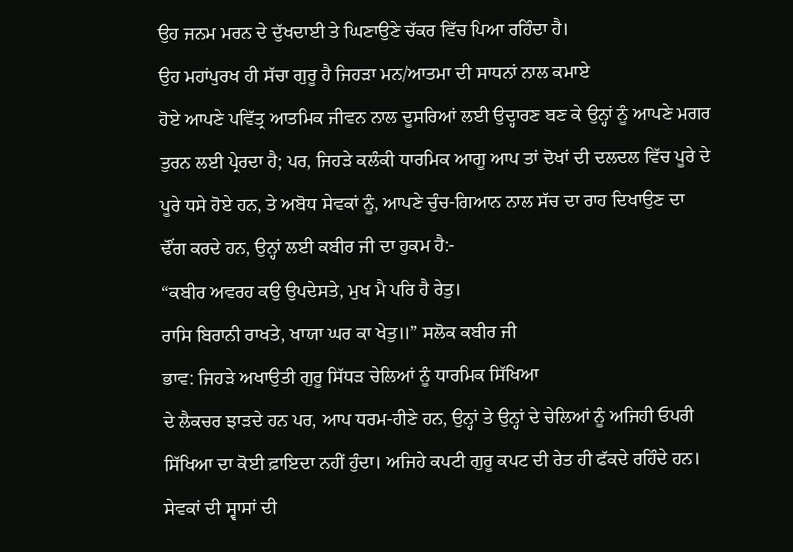ਉਹ ਜਨਮ ਮਰਨ ਦੇ ਦੁੱਖਦਾਈ ਤੇ ਘਿਣਾਉਣੇ ਚੱਕਰ ਵਿੱਚ ਪਿਆ ਰਹਿੰਦਾ ਹੈ।
ਉਹ ਮਹਾਂਪੁਰਖ ਹੀ ਸੱਚਾ ਗੁਰੂ ਹੈ ਜਿਹੜਾ ਮਨ/ਆਤਮਾ ਦੀ ਸਾਧਨਾਂ ਨਾਲ ਕਮਾਏ
ਹੋਏ ਆਪਣੇ ਪਵਿੱਤ੍ਰ ਆਤਮਿਕ ਜੀਵਨ ਨਾਲ ਦੂਸਰਿਆਂ ਲਈ ਉਦ੍ਹਾਰਣ ਬਣ ਕੇ ਉਨ੍ਹਾਂ ਨੂੰ ਆਪਣੇ ਮਗਰ
ਤੁਰਨ ਲਈ ਪ੍ਰੇਰਦਾ ਹੈ; ਪਰ, ਜਿਹੜੇ ਕਲੰਕੀ ਧਾਰਮਿਕ ਆਗੂ ਆਪ ਤਾਂ ਦੋਖਾਂ ਦੀ ਦਲਦਲ ਵਿੱਚ ਪੂਰੇ ਦੇ
ਪੂਰੇ ਧਸੇ ਹੋਏ ਹਨ, ਤੇ ਅਬੋਧ ਸੇਵਕਾਂ ਨੂੰ, ਆਪਣੇ ਚੁੰਚ-ਗਿਆਨ ਨਾਲ ਸੱਚ ਦਾ ਰਾਹ ਦਿਖਾਉਣ ਦਾ
ਢੌਂਗ ਕਰਦੇ ਹਨ, ਉਨ੍ਹਾਂ ਲਈ ਕਬੀਰ ਜੀ ਦਾ ਹੁਕਮ ਹੈ:-
“ਕਬੀਰ ਅਵਰਹ ਕਉ ਉਪਦੇਸਤੇ, ਮੁਖ ਮੈ ਪਰਿ ਹੈ ਰੇਤੁ।
ਰਾਸਿ ਬਿਰਾਨੀ ਰਾਖਤੇ, ਖਾਯਾ ਘਰ ਕਾ ਖੇਤੁ॥” ਸਲੋਕ ਕਬੀਰ ਜੀ
ਭਾਵ: ਜਿਹੜੇ ਅਖਾਉਤੀ ਗੁਰੂ ਸਿੱਧੜ ਚੇਲਿਆਂ ਨੂੰ ਧਾਰਮਿਕ ਸਿੱਖਿਆ
ਦੇ ਲੈਕਚਰ ਝਾੜਦੇ ਹਨ ਪਰ, ਆਪ ਧਰਮ-ਹੀਣੇ ਹਨ, ਉਨ੍ਹਾਂ ਤੇ ਉਨ੍ਹਾਂ ਦੇ ਚੇਲਿਆਂ ਨੂੰ ਅਜਿਹੀ ਓਪਰੀ
ਸਿੱਖਿਆ ਦਾ ਕੋਈ ਫ਼ਾਇਦਾ ਨਹੀਂ ਹੁੰਦਾ। ਅਜਿਹੇ ਕਪਟੀ ਗੁਰੂ ਕਪਟ ਦੀ ਰੇਤ ਹੀ ਫੱਕਦੇ ਰਹਿੰਦੇ ਹਨ।
ਸੇਵਕਾਂ ਦੀ ਸ੍ਵਾਸਾਂ ਦੀ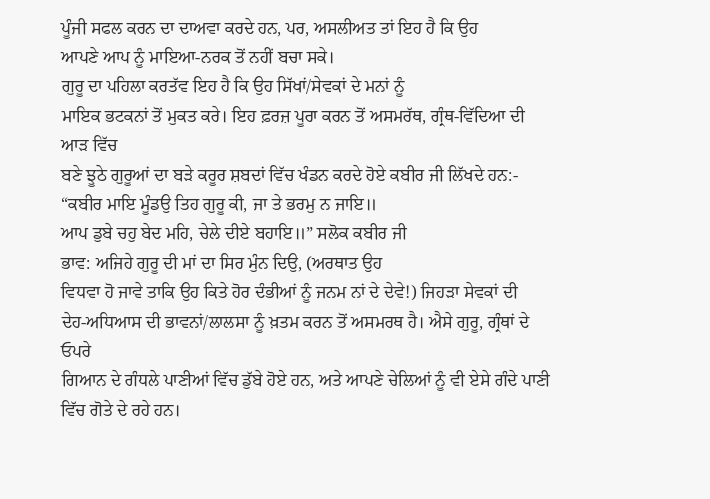ਪੂੰਜੀ ਸਫਲ ਕਰਨ ਦਾ ਦਾਅਵਾ ਕਰਦੇ ਹਨ, ਪਰ, ਅਸਲੀਅਤ ਤਾਂ ਇਹ ਹੈ ਕਿ ਉਹ
ਆਪਣੇ ਆਪ ਨੂੰ ਮਾਇਆ-ਨਰਕ ਤੋਂ ਨਹੀਂ ਬਚਾ ਸਕੇ।
ਗੁਰੂ ਦਾ ਪਹਿਲਾ ਕਰਤੱਵ ਇਹ ਹੈ ਕਿ ਉਹ ਸਿੱਖਾਂ/ਸੇਵਕਾਂ ਦੇ ਮਨਾਂ ਨੂੰ
ਮਾਇਕ ਭਟਕਨਾਂ ਤੋਂ ਮੁਕਤ ਕਰੇ। ਇਹ ਫ਼ਰਜ਼ ਪੂਰਾ ਕਰਨ ਤੋਂ ਅਸਮਰੱਥ, ਗ੍ਰੰਥ-ਵਿੱਦਿਆ ਦੀ ਆੜ ਵਿੱਚ
ਬਣੇ ਝੂਠੇ ਗੁਰੂਆਂ ਦਾ ਬੜੇ ਕਰੂਰ ਸ਼ਬਦਾਂ ਵਿੱਚ ਖੰਡਨ ਕਰਦੇ ਹੋਏ ਕਬੀਰ ਜੀ ਲਿੱਖਦੇ ਹਨ:-
“ਕਬੀਰ ਮਾਇ ਮੂੰਡਉ ਤਿਹ ਗੁਰੂ ਕੀ, ਜਾ ਤੇ ਭਰਮੁ ਨ ਜਾਇ॥
ਆਪ ਡੁਬੇ ਚਹੁ ਬੇਦ ਮਹਿ, ਚੇਲੇ ਦੀਏ ਬਹਾਇ॥” ਸਲੋਕ ਕਬੀਰ ਜੀ
ਭਾਵ: ਅਜਿਹੇ ਗੁਰੂ ਦੀ ਮਾਂ ਦਾ ਸਿਰ ਮੁੰਨ ਦਿਉ, (ਅਰਥਾਤ ਉਹ
ਵਿਧਵਾ ਹੋ ਜਾਵੇ ਤਾਕਿ ਉਹ ਕਿਤੇ ਹੋਰ ਦੰਭੀਆਂ ਨੂੰ ਜਨਮ ਨਾਂ ਦੇ ਦੇਵੇ!) ਜਿਹੜਾ ਸੇਵਕਾਂ ਦੀ
ਦੇਹ-ਅਧਿਆਸ ਦੀ ਭਾਵਨਾਂ/ਲਾਲਸਾ ਨੂੰ ਖ਼ਤਮ ਕਰਨ ਤੋਂ ਅਸਮਰਥ ਹੈ। ਐਸੇ ਗੁਰੂ, ਗ੍ਰੰਥਾਂ ਦੇ ਓਪਰੇ
ਗਿਆਨ ਦੇ ਗੰਧਲੇ ਪਾਣੀਆਂ ਵਿੱਚ ਡੁੱਬੇ ਹੋਏ ਹਨ, ਅਤੇ ਆਪਣੇ ਚੇਲਿਆਂ ਨੂੰ ਵੀ ਏਸੇ ਗੰਦੇ ਪਾਣੀ
ਵਿੱਚ ਗੋਤੇ ਦੇ ਰਹੇ ਹਨ।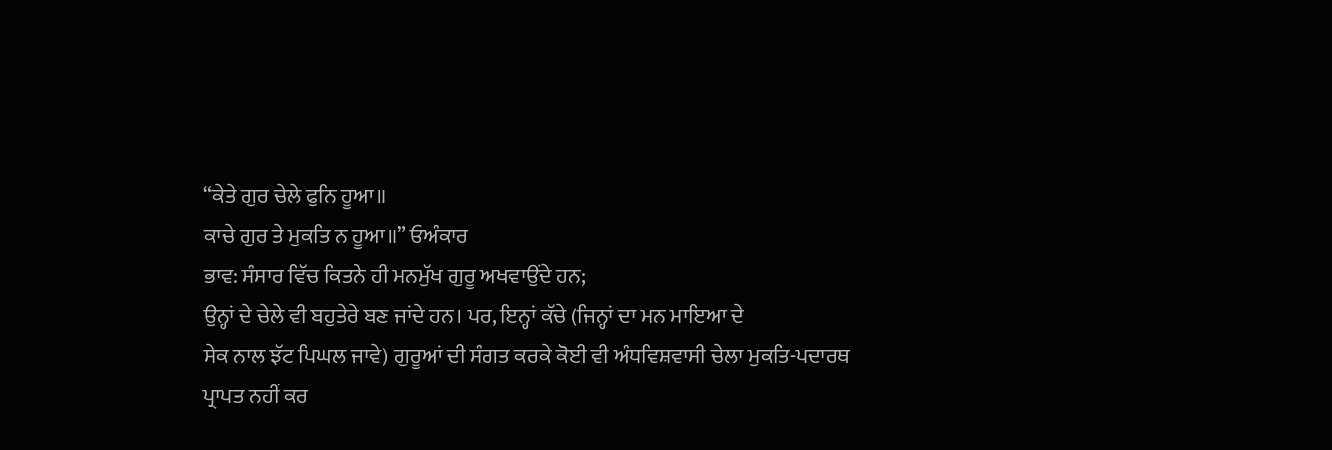“ਕੇਤੇ ਗੁਰ ਚੇਲੇ ਫੁਨਿ ਹੂਆ॥
ਕਾਚੇ ਗੁਰ ਤੇ ਮੁਕਤਿ ਨ ਹੂਆ॥” ਓਅੰਕਾਰ
ਭਾਵ: ਸੰਸਾਰ ਵਿੱਚ ਕਿਤਨੇ ਹੀ ਮਨਮੁੱਖ ਗੁਰੂ ਅਖਵਾਉਂਦੇ ਹਨ;
ਉਨ੍ਹਾਂ ਦੇ ਚੇਲੇ ਵੀ ਬਹੁਤੇਰੇ ਬਣ ਜਾਂਦੇ ਹਨ। ਪਰ, ਇਨ੍ਹਾਂ ਕੱਚੇ (ਜਿਨ੍ਹਾਂ ਦਾ ਮਨ ਮਾਇਆ ਦੇ
ਸੇਕ ਨਾਲ ਝੱਟ ਪਿਘਲ ਜਾਵੇ) ਗੁਰੂਆਂ ਦੀ ਸੰਗਤ ਕਰਕੇ ਕੋਈ ਵੀ ਅੰਧਵਿਸ਼ਵਾਸੀ ਚੇਲਾ ਮੁਕਤਿ-ਪਦਾਰਥ
ਪ੍ਰਾਪਤ ਨਹੀਂ ਕਰ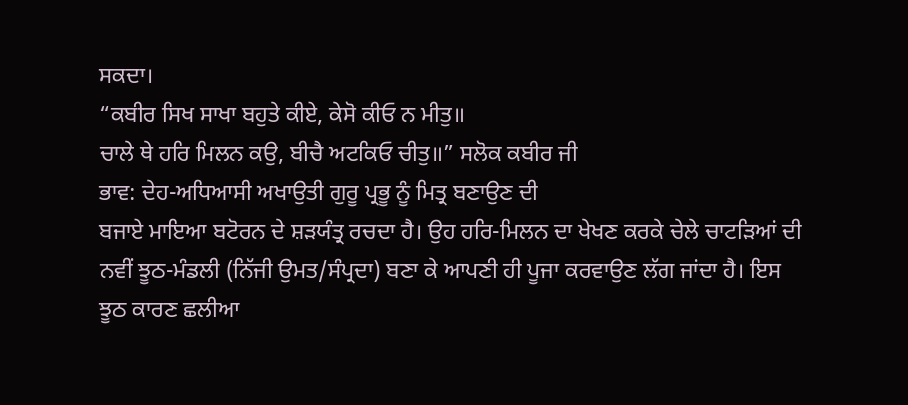ਸਕਦਾ।
“ਕਬੀਰ ਸਿਖ ਸਾਖਾ ਬਹੁਤੇ ਕੀਏ, ਕੇਸੋ ਕੀਓ ਨ ਮੀਤੁ॥
ਚਾਲੇ ਥੇ ਹਰਿ ਮਿਲਨ ਕਉ, ਬੀਚੈ ਅਟਕਿਓ ਚੀਤੁ॥” ਸਲੋਕ ਕਬੀਰ ਜੀ
ਭਾਵ: ਦੇਹ-ਅਧਿਆਸੀ ਅਖਾਉਤੀ ਗੁਰੂ ਪ੍ਰਭੂ ਨੂੰ ਮਿਤ੍ਰ ਬਣਾਉਣ ਦੀ
ਬਜਾਏ ਮਾਇਆ ਬਟੋਰਨ ਦੇ ਸ਼ੜਯੰਤ੍ਰ ਰਚਦਾ ਹੈ। ਉਹ ਹਰਿ-ਮਿਲਨ ਦਾ ਖੇਖਣ ਕਰਕੇ ਚੇਲੇ ਚਾਟੜਿਆਂ ਦੀ
ਨਵੀਂ ਝੂਠ-ਮੰਡਲੀ (ਨਿੱਜੀ ਉਮਤ/ਸੰਪ੍ਰਦਾ) ਬਣਾ ਕੇ ਆਪਣੀ ਹੀ ਪੂਜਾ ਕਰਵਾਉਣ ਲੱਗ ਜਾਂਦਾ ਹੈ। ਇਸ
ਝੂਠ ਕਾਰਣ ਛਲੀਆ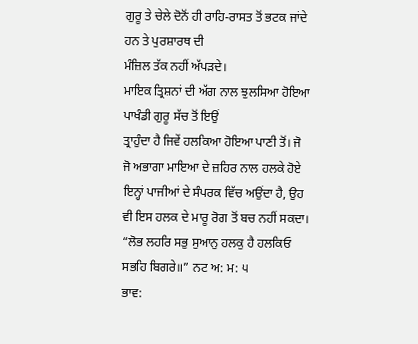ਗੁਰੂ ਤੇ ਚੇਲੇ ਦੋਨੋਂ ਹੀ ਰਾਹਿ-ਰਾਸਤ ਤੋਂ ਭਟਕ ਜਾਂਦੇ ਹਨ ਤੇ ਪੁਰਸ਼ਾਰਥ ਦੀ
ਮੰਜ਼ਿਲ ਤੱਕ ਨਹੀਂ ਅੱਪੜਦੇ।
ਮਾਇਕ ਤ੍ਰਿਸ਼ਨਾਂ ਦੀ ਅੱਗ ਨਾਲ ਝੁਲਸਿਆ ਹੋਇਆ ਪਾਖੰਡੀ ਗੁਰੂ ਸੱਚ ਤੋਂ ਇਉਂ
ਤ੍ਰਾਹੁੰਦਾ ਹੈ ਜਿਵੇਂ ਹਲਕਿਆ ਹੋਇਆ ਪਾਣੀ ਤੋਂ। ਜੋ ਜੋ ਅਭਾਗਾ ਮਾਇਆ ਦੇ ਜ਼ਹਿਰ ਨਾਲ ਹਲਕੇ ਹੋਏ
ਇਨ੍ਹਾਂ ਪਾਜੀਆਂ ਦੇ ਸੰਪਰਕ ਵਿੱਚ ਅਉਂਦਾ ਹੈ, ਉਹ ਵੀ ਇਸ ਹਲਕ ਦੇ ਮਾਰੂ ਰੋਗ ਤੋਂ ਬਚ ਨਹੀਂ ਸਕਦਾ।
“ਲੋਭ ਲਹਰਿ ਸਭੁ ਸੁਆਨੁ ਹਲਕੁ ਹੈ ਹਲਕਿਓ ਸਭਹਿ ਬਿਗਰੇ॥” ਨਟ ਅ: ਮ: ੫
ਭਾਵ: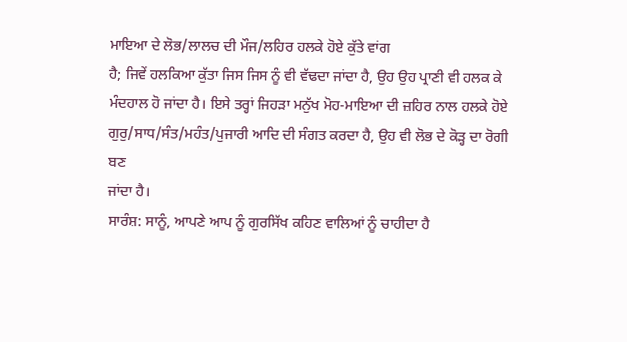ਮਾਇਆ ਦੇ ਲੋਭ/ਲਾਲਚ ਦੀ ਮੌਜ/ਲਹਿਰ ਹਲਕੇ ਹੋਏ ਕੁੱਤੇ ਵਾਂਗ
ਹੈ; ਜਿਵੇਂ ਹਲਕਿਆ ਕੁੱਤਾ ਜਿਸ ਜਿਸ ਨੂੰ ਵੀ ਵੱਢਦਾ ਜਾਂਦਾ ਹੈ, ਉਹ ਉਹ ਪ੍ਰਾਣੀ ਵੀ ਹਲਕ ਕੇ
ਮੰਦਹਾਲ ਹੋ ਜਾਂਦਾ ਹੈ। ਇਸੇ ਤਰ੍ਹਾਂ ਜਿਹੜਾ ਮਨੁੱਖ ਮੋਹ-ਮਾਇਆ ਦੀ ਜ਼ਹਿਰ ਨਾਲ ਹਲਕੇ ਹੋਏ
ਗੁਰੁ/ਸਾਧ/ਸੰਤ/ਮਹੰਤ/ਪੁਜਾਰੀ ਆਦਿ ਦੀ ਸੰਗਤ ਕਰਦਾ ਹੈ, ਉਹ ਵੀ ਲੋਭ ਦੇ ਕੋੜ੍ਹ ਦਾ ਰੋਗੀ ਬਣ
ਜਾਂਦਾ ਹੈ।
ਸਾਰੰਸ਼: ਸਾਨੂੰ, ਆਪਣੇ ਆਪ ਨੂੰ ਗੁਰਸਿੱਖ ਕਹਿਣ ਵਾਲਿਆਂ ਨੂੰ ਚਾਹੀਦਾ ਹੈ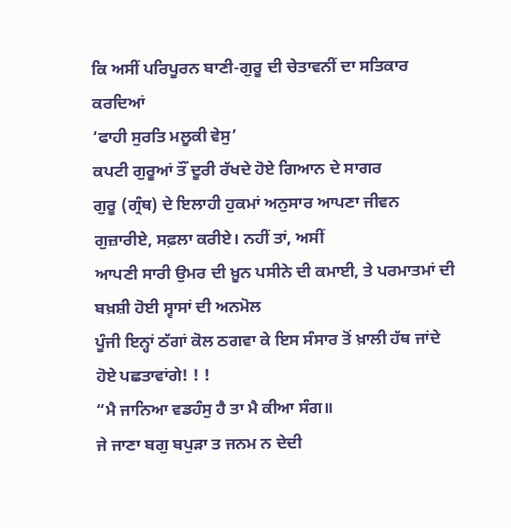ਕਿ ਅਸੀਂ ਪਰਿਪੂਰਨ ਬਾਣੀ-ਗੁਰੂ ਦੀ ਚੇਤਾਵਨੀਂ ਦਾ ਸਤਿਕਾਰ ਕਰਦਿਆਂ
‘ਫਾਹੀ ਸੁਰਤਿ ਮਲੂਕੀ ਵੇਸੁ’
ਕਪਟੀ ਗੁਰੂਆਂ ਤੌਂ ਦੂਰੀ ਰੱਖਦੇ ਹੋਏ ਗਿਆਨ ਦੇ ਸਾਗਰ
ਗੁਰੂ (ਗ੍ਰੰਥ) ਦੇ ਇਲਾਹੀ ਹੁਕਮਾਂ ਅਨੁਸਾਰ ਆਪਣਾ ਜੀਵਨ ਗੁਜ਼ਾਰੀਏ, ਸਫ਼ਲਾ ਕਰੀਏ। ਨਹੀਂ ਤਾਂ, ਅਸੀਂ
ਆਪਣੀ ਸਾਰੀ ਉਮਰ ਦੀ ਖ਼ੂਨ ਪਸੀਨੇ ਦੀ ਕਮਾਈ, ਤੇ ਪਰਮਾਤਮਾਂ ਦੀ ਬਖ਼ਸ਼ੀ ਹੋਈ ਸ੍ਵਾਸਾਂ ਦੀ ਅਨਮੋਲ
ਪੂੰਜੀ ਇਨ੍ਹਾਂ ਠੱਗਾਂ ਕੋਲ ਠਗਵਾ ਕੇ ਇਸ ਸੰਸਾਰ ਤੋਂ ਖ਼ਾਲੀ ਹੱਥ ਜਾਂਦੇ ਹੋਏ ਪਛਤਾਵਾਂਗੇ! ! !
“ਮੈ ਜਾਨਿਆ ਵਡਹੰਸੁ ਹੈ ਤਾ ਮੈ ਕੀਆ ਸੰਗ॥
ਜੇ ਜਾਣਾ ਬਗੁ ਬਪੁੜਾ ਤ ਜਨਮ ਨ ਦੇਦੀ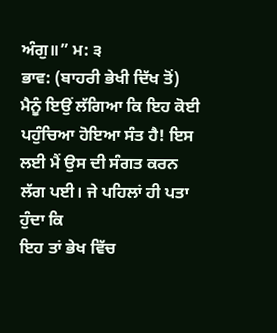ਅੰਗੁ॥” ਮ: ੩
ਭਾਵ: (ਬਾਹਰੀ ਭੇਖੀ ਦਿੱਖ ਤੋਂ) ਮੈਨੂੰ ਇਉਂ ਲੱਗਿਆ ਕਿ ਇਹ ਕੋਈ
ਪਹੁੰਚਿਆ ਹੋਇਆ ਸੰਤ ਹੈ! ਇਸ ਲਈ ਮੈਂ ਉਸ ਦੀ ਸੰਗਤ ਕਰਨ ਲੱਗ ਪਈ। ਜੇ ਪਹਿਲਾਂ ਹੀ ਪਤਾ ਹੁੰਦਾ ਕਿ
ਇਹ ਤਾਂ ਭੇਖ ਵਿੱਚ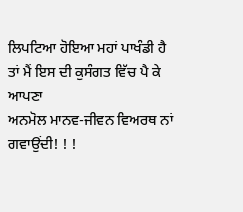ਲਿਪਟਿਆ ਹੋਇਆ ਮਹਾਂ ਪਾਖੰਡੀ ਹੈ ਤਾਂ ਮੈਂ ਇਸ ਦੀ ਕੁਸੰਗਤ ਵਿੱਚ ਪੈ ਕੇ ਆਪਣਾ
ਅਨਮੋਲ ਮਾਨਵ-ਜੀਵਨ ਵਿਅਰਥ ਨਾਂ ਗਵਾਉਂਦੀ! ! !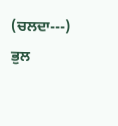(ਚਲਦਾ---)
ਭੁਲ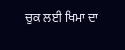ਚੁਕ ਲਈ ਖਿਮਾ ਦਾ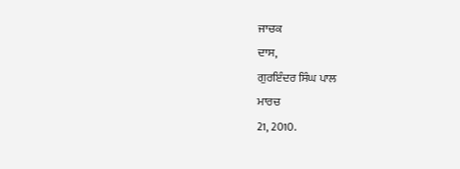ਜਾਚਕ
ਦਾਸ,
ਗੁਰਇੰਦਰ ਸਿੰਘ ਪਾਲ
ਮਾਰਚ
21, 2010.